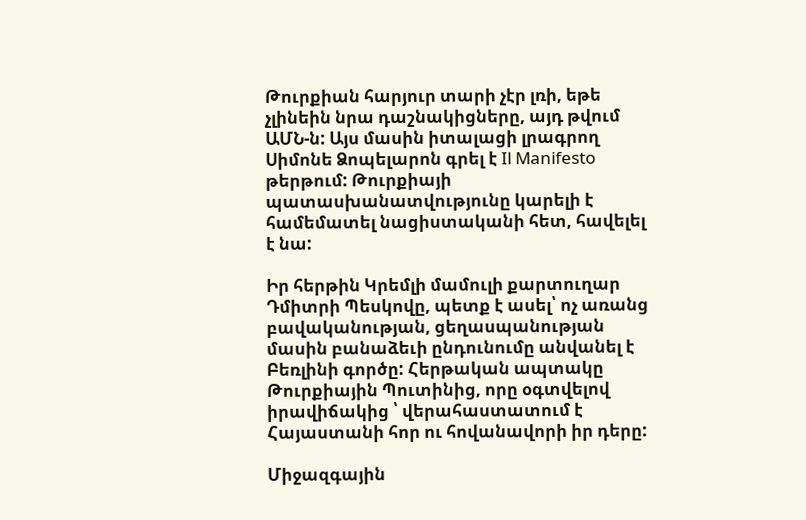Թուրքիան հարյուր տարի չէր լռի, եթե չլինեին նրա դաշնակիցները, այդ թվում ԱՄՆ-ն: Այս մասին իտալացի լրագրող Սիմոնե Ձոպելարոն գրել է Il Manifesto թերթում: Թուրքիայի պատասխանատվությունը կարելի է համեմատել նացիստականի հետ, հավելել է նա:

Իր հերթին Կրեմլի մամուլի քարտուղար Դմիտրի Պեսկովը, պետք է ասել՝ ոչ առանց բավականության, ցեղասպանության մասին բանաձեւի ընդունումը անվանել է Բեռլինի գործը: Հերթական ապտակը Թուրքիային Պուտինից, որը օգտվելով իրավիճակից ՝ վերահաստատում է Հայաստանի հոր ու հովանավորի իր դերը:

Միջազգային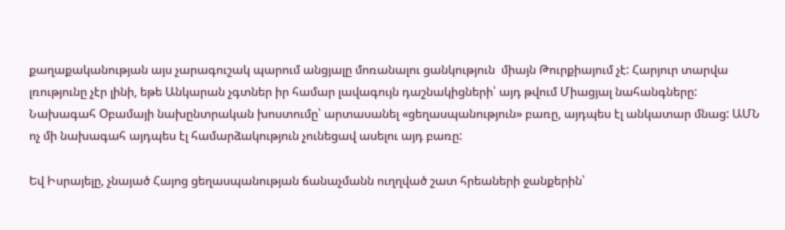քաղաքականության այս չարագուշակ պարում անցյալը մոռանալու ցանկություն  միայն Թուրքիայում չէ: Հարյուր տարվա լռությունը չէր լինի, եթե Անկարան չգտներ իր համար լավագույն դաշնակիցների՝ այդ թվում Միացյալ նահանգները: Նախագահ Օբամայի նախընտրական խոստումը՝ արտասանել «ցեղասպանություն» բառը, այդպես էլ անկատար մնաց: ԱՄՆ ոչ մի նախագահ այդպես էլ համարձակություն չունեցավ ասելու այդ բառը:

Եվ Իսրայելը, չնայած Հայոց ցեղասպանության ճանաչմանն ուղղված շատ հրեաների ջանքերին՝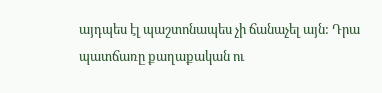այդպես էլ պաշտոնապես չի ճանաչել այն: Դրա պատճառը քաղաքական ու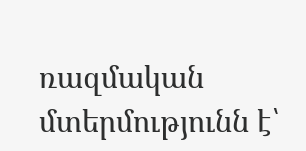ռազմական մտերմությունն է՝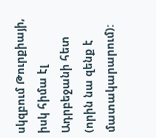սկզբում Թուրքիայի, իսկ հիմա էլ Ադրբեջանի հետ (որին նա զենք է մատակարարում):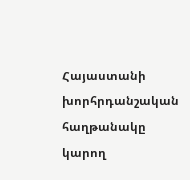Հայաստանի խորհրդանշական հաղթանակը կարող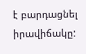է բարդացնել իրավիճակը: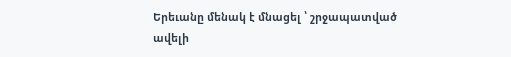Երեւանը մենակ է մնացել ՝ շրջապատված ավելի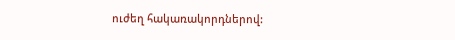ուժեղ հակառակորդներով: